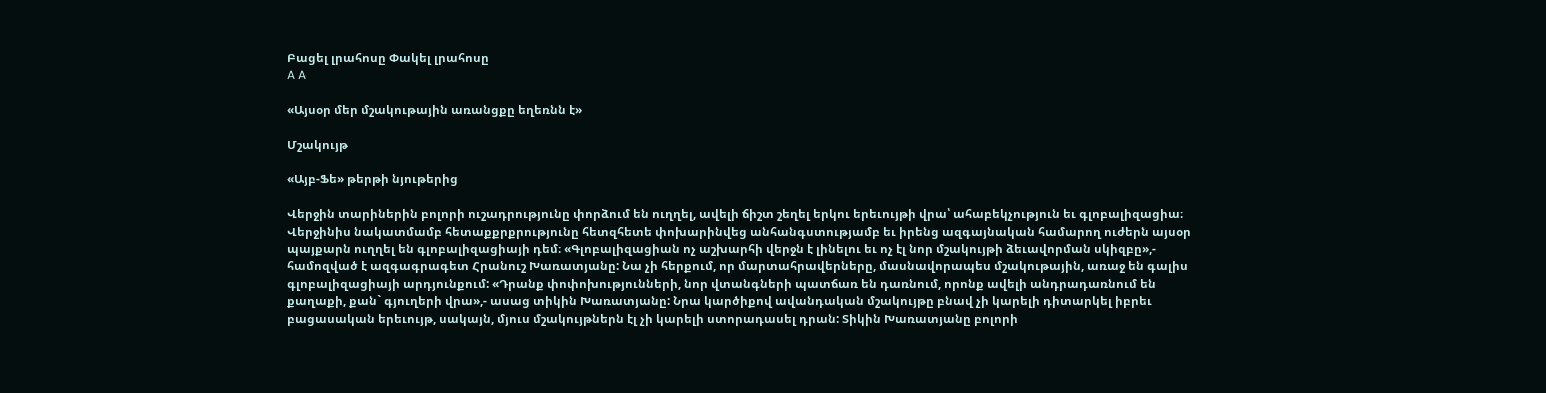Բացել լրահոսը Փակել լրահոսը
A A

«Այսօր մեր մշակութային առանցքը եղեռնն է»

Մշակույթ

«Այբ-Ֆե» թերթի նյութերից

Վերջին տարիներին բոլորի ուշադրությունը փորձում են ուղղել, ավելի ճիշտ շեղել երկու երեւույթի վրա՝ ահաբեկչություն եւ գլոբալիզացիա։ Վերջինիս նակատմամբ հետաքքրքրությունը հետզհետե փոխարինվեց անհանգստությամբ եւ իրենց ազգայնական համարող ուժերն այսօր պայքարն ուղղել են գլոբալիզացիայի դեմ։ «Գլոբալիզացիան ոչ աշխարհի վերջն է լինելու եւ ոչ էլ նոր մշակույթի ձեւավորման սկիզբը»,- համոզված է ազգագրագետ Հրանուշ Խառատյանը: Նա չի հերքում, որ մարտահրավերները, մասնավորապես մշակութային, առաջ են գալիս գլոբալիզացիայի արդյունքում: «Դրանք փոփոխությունների, նոր վտանգների պատճառ են դառնում, որոնք ավելի անդրադառնում են քաղաքի, քան` գյուղերի վրա»,- ասաց տիկին Խառատյանը: Նրա կարծիքով ավանդական մշակույթը բնավ չի կարելի դիտարկել իբրեւ բացասական երեւույթ, սակայն, մյուս մշակույթներն էլ չի կարելի ստորադասել դրան: Տիկին Խառատյանը բոլորի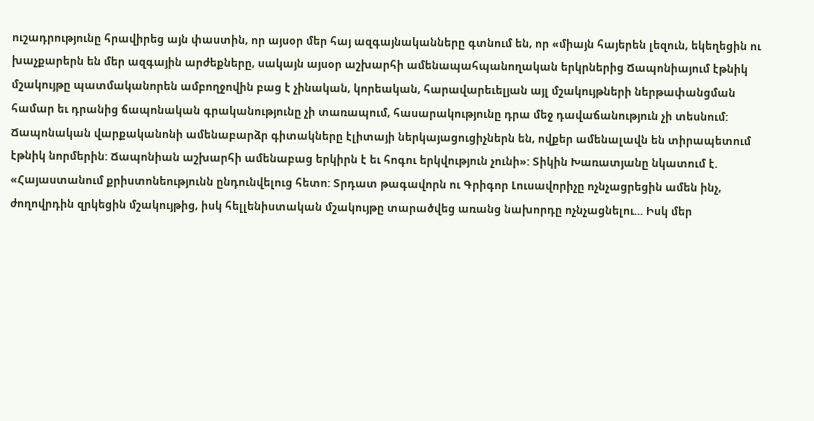ուշադրությունը հրավիրեց այն փաստին, որ այսօր մեր հայ ազգայնականները գտնում են, որ «միայն հայերեն լեզուն, եկեղեցին ու խաչքարերն են մեր ազգային արժեքները, սակայն այսօր աշխարհի ամենապահպանողական երկրներից Ճապոնիայում էթնիկ մշակույթը պատմականորեն ամբողջովին բաց է չինական, կորեական, հարավարեւելյան այլ մշակույթների ներթափանցման համար եւ դրանից ճապոնական գրականությունը չի տառապում, հասարակությունը դրա մեջ դավաճանություն չի տեսնում: Ճապոնական վարքականոնի ամենաբարձր գիտակները էլիտայի ներկայացուցիչներն են, ովքեր ամենալավն են տիրապետում էթնիկ նորմերին: Ճապոնիան աշխարհի ամենաբաց երկիրն է եւ հոգու երկվություն չունի»: Տիկին Խառատյանը նկատում է. «Հայաստանում քրիստոնեությունն ընդունվելուց հետո: Տրդատ թագավորն ու Գրիգոր Լուսավորիչը ոչնչացրեցին ամեն ինչ, ժողովրդին զրկեցին մշակույթից, իսկ հելլենիստական մշակույթը տարածվեց առանց նախորդը ոչնչացնելու... Իսկ մեր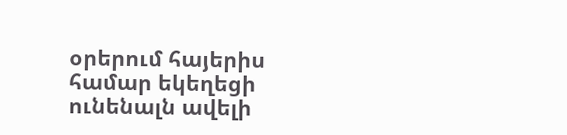օրերում հայերիս համար եկեղեցի ունենալն ավելի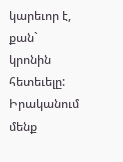կարեւոր է, քան` կրոնին հետեւելը: Իրականում մենք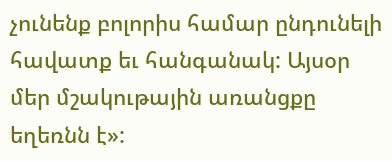չունենք բոլորիս համար ընդունելի հավատք եւ հանգանակ: Այսօր մեր մշակութային առանցքը եղեռնն է»: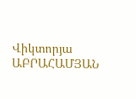Վիկտորյա ԱԲՐԱՀԱՄՅԱՆ